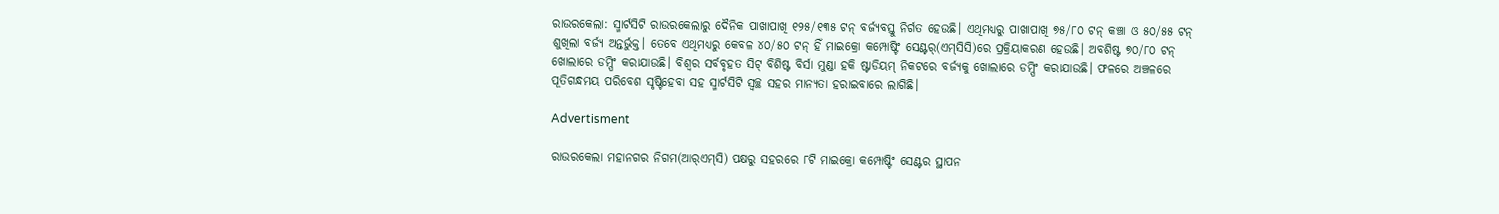ରାଉରକେଲା: ସ୍ମାର୍ଟସିଟି ରାଉରକେଲାରୁ ଦୈନିକ ପାଖାପାଖି ୧୨୫/୧୩୫ ଟନ୍‌ ବର୍ଜ୍ୟବସ୍ତୁ ନିର୍ଗତ ହେଉଛି। ଏଥିମଧ୍ୟରୁ ପାଖାପାଖି ୭୫/୮୦ ଟନ୍‌ କଞ୍ଚା ଓ ୫୦/୫୫ ଟନ୍‌ ଶୁଖିଲା ବର୍ଜ୍ୟ ଅନ୍ତର୍ଭୁକ୍ତ। ତେବେ ଏଥିମଧ୍ୟରୁ କେବଳ ୪୦/୫୦ ଟନ୍‌ ହିଁ ମାଇକ୍ରୋ କମ୍ପୋଷ୍ଟିଂ ସେଣ୍ଟର୍‌(ଏମ୍‌ସିସି)ରେ ପ୍ରକ୍ରିୟାକରଣ ହେଉଛି। ଅବଶିଷ୍ଟ ୭୦/୮୦ ଟନ୍‌ ଖୋଲାରେ ଡମ୍ପିଂ କରାଯାଉଛି। ବିଶ୍ବର ସର୍ବବୃହତ ସିଟ୍‌ ବିଶିଷ୍ଟ ବିର୍ସା ମୁଣ୍ଡା ହକି ଷ୍ଟାଡିୟମ୍‌ ନିକଟରେ ବର୍ଜ୍ୟକୁ ଖୋଲାରେ ଡମ୍ପିଂ କରାଯାଉଛି। ଫଳରେ ଅଞ୍ଚଳରେ ପୂତିଗନ୍ଧମୟ ପରିବେଶ ସୃଷ୍ଟିହେବା ସହ ସ୍ମାର୍ଟସିଟି ସ୍ବଚ୍ଛ ସହର ମାନ୍ୟତା ହରାଇବାରେ ଲାଗିଛି।

Advertisment

ରାଉରକେଲା ମହାନଗର ନିଗମ(ଆର୍‌ଏମ୍‌ସି) ପକ୍ଷରୁ ସହରରେ ୮ଟି ମାଇକ୍ରୋ କମ୍ପୋଷ୍ଟିଂ ସେଣ୍ଟର ସ୍ଥାପନ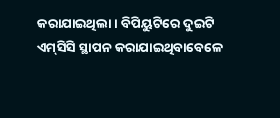କରାଯାଇଥିଲା। ବିପିୟୁଟିରେ ଦୁଇଟି ଏମ୍‌ସିସି ସ୍ଥାପନ କରାଯାଇଥିବାବେଳେ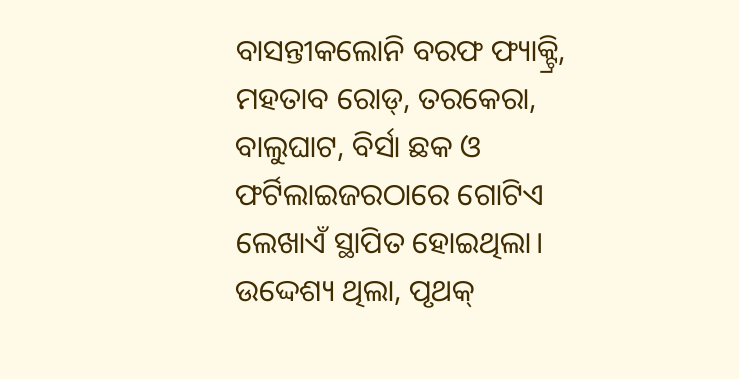ବାସନ୍ତୀକଲୋନି ବରଫ ଫ୍ୟାକ୍ଟ୍ରି, ମହତାବ ରୋଡ୍‌, ତରକେରା, ବାଲୁଘାଟ, ବିର୍ସା ଛକ ଓ ଫର୍ଟିଲାଇଜରଠ‌ାରେ ଗୋଟିଏ ଲେଖାଏଁ ସ୍ଥାପିତ ହୋଇଥିଲା। ଉଦ୍ଦେଶ୍ୟ ଥିଲା, ପୃଥକ୍‌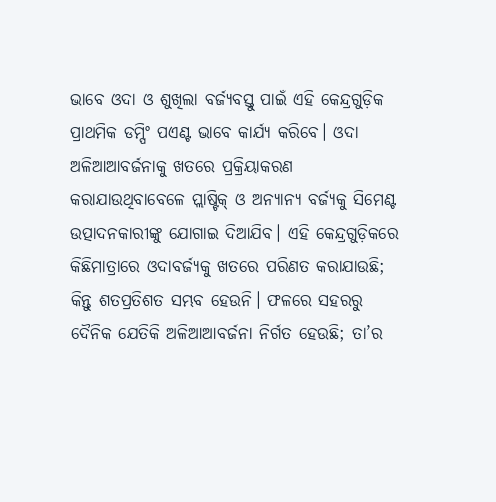ଭାବେ ଓଦା ଓ ଶୁଖିଲା ବର୍ଜ୍ୟବସ୍ତୁ ପାଇଁ ଏହି କେନ୍ଦ୍ରଗୁଡ଼ିକ ପ୍ରାଥମିକ ଡମ୍ପିଂ ପଏଣ୍ଟ ଭାବେ କାର୍ଯ୍ୟ କରିବେ। ଓଦା ଅଳିଆଆବର୍ଜନାକୁ ଖତରେ ପ୍ରକ୍ରିୟାକରଣ କରାଯାଉଥିବାବେଳେ ପ୍ଲାଷ୍ଟିକ୍‌ ଓ ଅନ୍ୟାନ୍ୟ ବର୍ଜ୍ୟକୁ ସିମେଣ୍ଟ ଉତ୍ପାଦନକାରୀଙ୍କୁ ଯୋଗାଇ ଦିଆଯିବ। ଏହି କେନ୍ଦ୍ରଗୁଡ଼ିକରେ କିଛିମାତ୍ରାରେ ଓଦାବର୍ଜ୍ୟକୁ ଖତରେ ପରିଣତ କରାଯାଉଛି; କିନ୍ତୁ ଶତପ୍ରତିଶତ ସମ୍ଭବ ହେଉନି। ଫଳରେ ସହରରୁ ଦୈନିକ ଯେତିକି ଅଳିଆଆବର୍ଜନା ନିର୍ଗତ ହେଉଛି; ତା’ର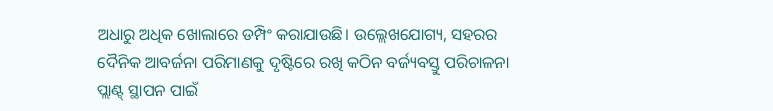ଅଧାରୁ ଅଧିକ ଖୋଲାରେ ଡମ୍ପିଂ କରାଯାଉଛି। ଉଲ୍ଲେଖଯୋଗ୍ୟ, ସହରର ଦୈନିକ ଆବର୍ଜନା ପରିମାଣକୁ ଦୃଷ୍ଟିରେ ରଖି କଠିନ ବର୍ଜ୍ୟବସ୍ତୁ ପରିଚାଳନା ପ୍ଲାଣ୍ଟ୍‌ ସ୍ଥାପନ ପାଇଁ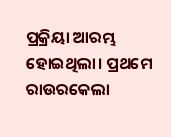ପ୍ରକ୍ରିୟା ଆରମ୍ଭ ହୋଇଥିଲା। ପ୍ରଥମେ ରାଉରକେଲା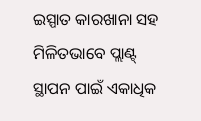ଇସ୍ପାତ କାରଖାନା ସହ ମିଳିତଭାବେ ପ୍ଲାଣ୍ଟ୍‌ ସ୍ଥାପନ ପାଇଁ ଏକାଧିକ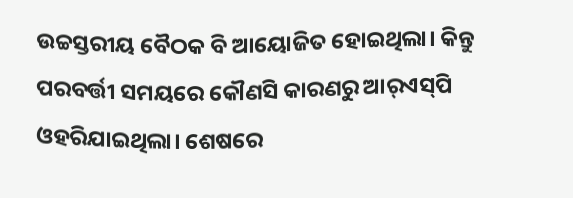ଉଚ୍ଚସ୍ତରୀୟ ବୈଠକ ବି ଆୟୋଜିତ ହୋଇଥିଲା। କିନ୍ତୁ ପରବର୍ତ୍ତୀ ସମୟରେ କୌଣସି କାରଣରୁ ଆର୍‌ଏସ୍‌ପି ଓହରିଯାଇଥିଲା। ଶେଷରେ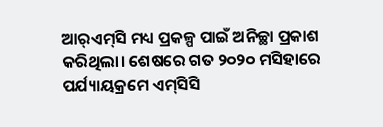ଆର୍‌ଏମ୍‌ସି ମଧ୍ୟ ପ୍ରକଳ୍ପ ପାଇଁ ଅନିଚ୍ଛା ପ୍ରକାଶ କରିଥିଲା। ଶେ‌ଷରେ ଗତ ୨୦୨୦ ମସିହାରେ ପର୍ଯ୍ୟାୟକ୍ରମେ ଏମ୍‌ସିସି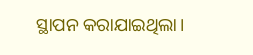ସ୍ଥାପନ କରାଯାଇଥିଲା।